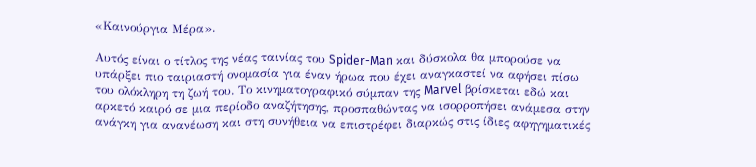«Καινούργια Mέρα».

Αυτός είναι ο τίτλος της νέας ταινίας του Spider-Man και δύσκολα θα μπορούσε να υπάρξει πιο ταιριαστή ονομασία για έναν ήρωα που έχει αναγκαστεί να αφήσει πίσω του ολόκληρη τη ζωή του. Το κινηματογραφικό σύμπαν της Marvel βρίσκεται εδώ και αρκετό καιρό σε μια περίοδο αναζήτησης, προσπαθώντας να ισορροπήσει ανάμεσα στην ανάγκη για ανανέωση και στη συνήθεια να επιστρέφει διαρκώς στις ίδιες αφηγηματικές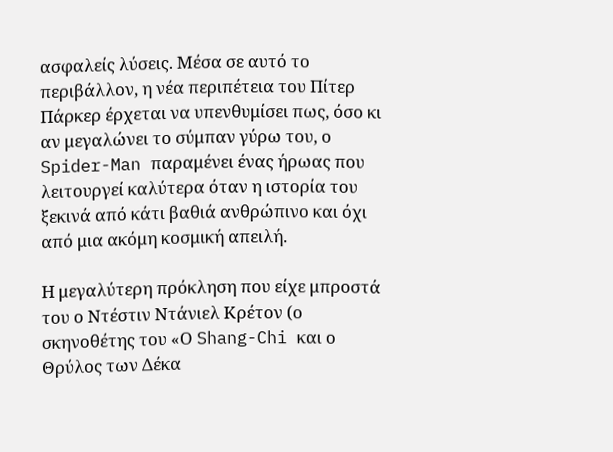ασφαλείς λύσεις. Μέσα σε αυτό το περιβάλλον, η νέα περιπέτεια του Πίτερ Πάρκερ έρχεται να υπενθυμίσει πως, όσο κι αν μεγαλώνει το σύμπαν γύρω του, ο Spider-Man παραμένει ένας ήρωας που λειτουργεί καλύτερα όταν η ιστορία του ξεκινά από κάτι βαθιά ανθρώπινο και όχι από μια ακόμη κοσμική απειλή.

Η μεγαλύτερη πρόκληση που είχε μπροστά του ο Ντέστιν Ντάνιελ Κρέτον (ο σκηνοθέτης του «Ο Shang-Chi και ο Θρύλος των Δέκα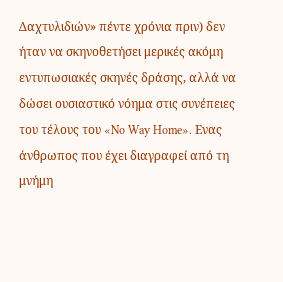Δαχτυλιδιών» πέντε χρόνια πριν) δεν ήταν να σκηνοθετήσει μερικές ακόμη εντυπωσιακές σκηνές δράσης, αλλά να δώσει ουσιαστικό νόημα στις συνέπειες του τέλους του «No Way Home». Ενας άνθρωπος που έχει διαγραφεί από τη μνήμη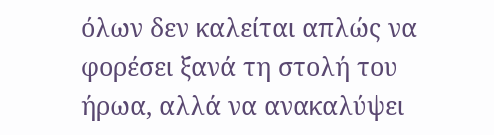όλων δεν καλείται απλώς να φορέσει ξανά τη στολή του ήρωα, αλλά να ανακαλύψει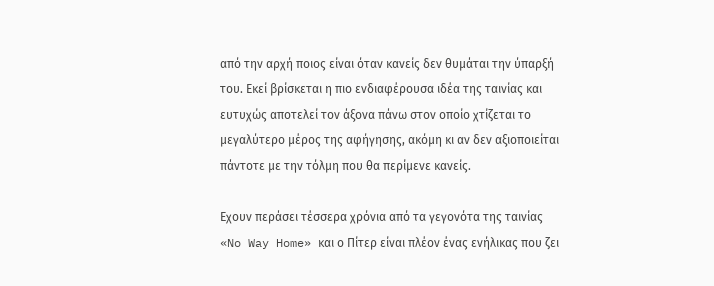από την αρχή ποιος είναι όταν κανείς δεν θυμάται την ύπαρξή του. Εκεί βρίσκεται η πιο ενδιαφέρουσα ιδέα της ταινίας και ευτυχώς αποτελεί τον άξονα πάνω στον οποίο χτίζεται το μεγαλύτερο μέρος της αφήγησης, ακόμη κι αν δεν αξιοποιείται πάντοτε με την τόλμη που θα περίμενε κανείς.

Εχουν περάσει τέσσερα χρόνια από τα γεγονότα της ταινίας «No Way Home» και ο Πίτερ είναι πλέον ένας ενήλικας που ζει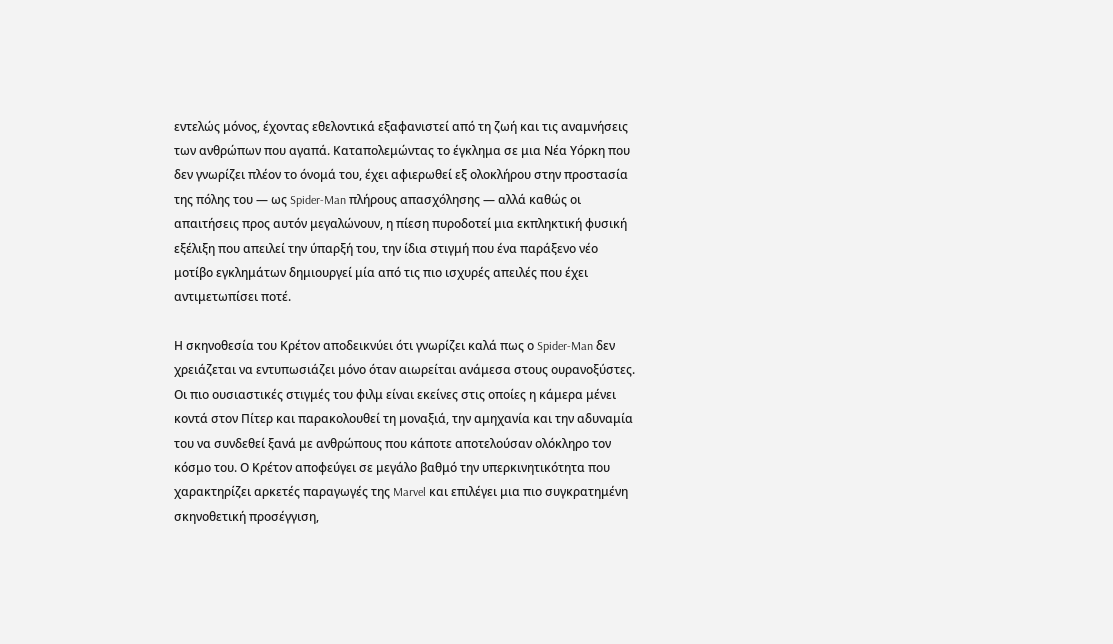εντελώς μόνος, έχοντας εθελοντικά εξαφανιστεί από τη ζωή και τις αναμνήσεις των ανθρώπων που αγαπά. Καταπολεμώντας το έγκλημα σε μια Νέα Υόρκη που δεν γνωρίζει πλέον το όνομά του, έχει αφιερωθεί εξ ολοκλήρου στην προστασία της πόλης του — ως Spider-Man πλήρους απασχόλησης — αλλά καθώς οι απαιτήσεις προς αυτόν μεγαλώνουν, η πίεση πυροδοτεί μια εκπληκτική φυσική εξέλιξη που απειλεί την ύπαρξή του, την ίδια στιγμή που ένα παράξενο νέο μοτίβο εγκλημάτων δημιουργεί μία από τις πιο ισχυρές απειλές που έχει αντιμετωπίσει ποτέ.

Η σκηνοθεσία του Κρέτον αποδεικνύει ότι γνωρίζει καλά πως ο Spider-Man δεν χρειάζεται να εντυπωσιάζει μόνο όταν αιωρείται ανάμεσα στους ουρανοξύστες. Οι πιο ουσιαστικές στιγμές του φιλμ είναι εκείνες στις οποίες η κάμερα μένει κοντά στον Πίτερ και παρακολουθεί τη μοναξιά, την αμηχανία και την αδυναμία του να συνδεθεί ξανά με ανθρώπους που κάποτε αποτελούσαν ολόκληρο τον κόσμο του. Ο Κρέτον αποφεύγει σε μεγάλο βαθμό την υπερκινητικότητα που χαρακτηρίζει αρκετές παραγωγές της Marvel και επιλέγει μια πιο συγκρατημένη σκηνοθετική προσέγγιση,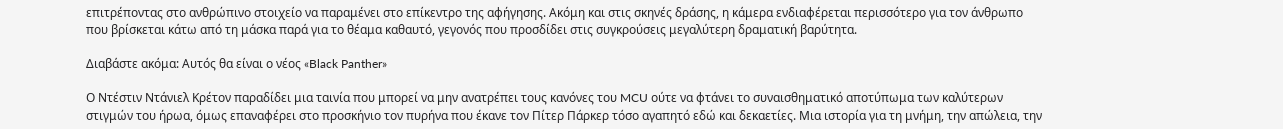επιτρέποντας στο ανθρώπινο στοιχείο να παραμένει στο επίκεντρο της αφήγησης. Ακόμη και στις σκηνές δράσης, η κάμερα ενδιαφέρεται περισσότερο για τον άνθρωπο που βρίσκεται κάτω από τη μάσκα παρά για το θέαμα καθαυτό, γεγονός που προσδίδει στις συγκρούσεις μεγαλύτερη δραματική βαρύτητα.

Διαβάστε ακόμα: Αυτός θα είναι ο νέος «Black Panther»

Ο Ντέστιν Ντάνιελ Κρέτον παραδίδει μια ταινία που μπορεί να μην ανατρέπει τους κανόνες του MCU ούτε να φτάνει το συναισθηματικό αποτύπωμα των καλύτερων στιγμών του ήρωα, όμως επαναφέρει στο προσκήνιο τον πυρήνα που έκανε τον Πίτερ Πάρκερ τόσο αγαπητό εδώ και δεκαετίες. Μια ιστορία για τη μνήμη, την απώλεια, την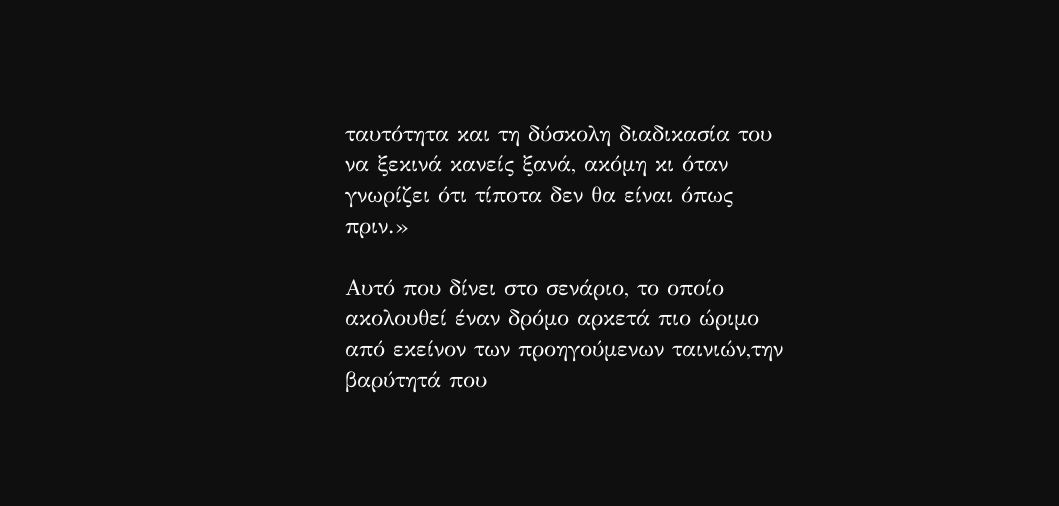ταυτότητα και τη δύσκολη διαδικασία του να ξεκινά κανείς ξανά, ακόμη κι όταν γνωρίζει ότι τίποτα δεν θα είναι όπως πριν.»

Αυτό που δίνει στο σενάριο, το οποίο ακολουθεί έναν δρόμο αρκετά πιο ώριμο από εκείνον των προηγούμενων ταινιών,την βαρύτητά που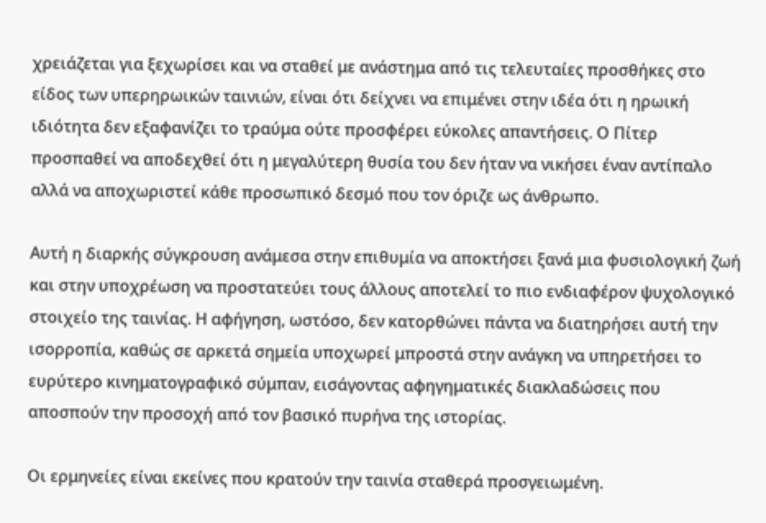χρειάζεται για ξεχωρίσει και να σταθεί με ανάστημα από τις τελευταίες προσθήκες στο είδος των υπερηρωικών ταινιών, είναι ότι δείχνει να επιμένει στην ιδέα ότι η ηρωική ιδιότητα δεν εξαφανίζει το τραύμα ούτε προσφέρει εύκολες απαντήσεις. Ο Πίτερ προσπαθεί να αποδεχθεί ότι η μεγαλύτερη θυσία του δεν ήταν να νικήσει έναν αντίπαλο αλλά να αποχωριστεί κάθε προσωπικό δεσμό που τον όριζε ως άνθρωπο.

Αυτή η διαρκής σύγκρουση ανάμεσα στην επιθυμία να αποκτήσει ξανά μια φυσιολογική ζωή και στην υποχρέωση να προστατεύει τους άλλους αποτελεί το πιο ενδιαφέρον ψυχολογικό στοιχείο της ταινίας. Η αφήγηση, ωστόσο, δεν κατορθώνει πάντα να διατηρήσει αυτή την ισορροπία, καθώς σε αρκετά σημεία υποχωρεί μπροστά στην ανάγκη να υπηρετήσει το ευρύτερο κινηματογραφικό σύμπαν, εισάγοντας αφηγηματικές διακλαδώσεις που αποσπούν την προσοχή από τον βασικό πυρήνα της ιστορίας.

Οι ερμηνείες είναι εκείνες που κρατούν την ταινία σταθερά προσγειωμένη.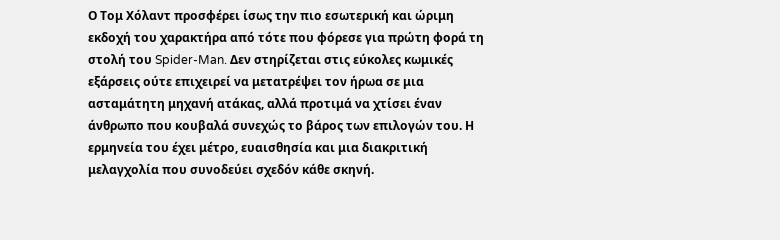Ο Τομ Χόλαντ προσφέρει ίσως την πιο εσωτερική και ώριμη εκδοχή του χαρακτήρα από τότε που φόρεσε για πρώτη φορά τη στολή του Spider-Man. Δεν στηρίζεται στις εύκολες κωμικές εξάρσεις ούτε επιχειρεί να μετατρέψει τον ήρωα σε μια ασταμάτητη μηχανή ατάκας, αλλά προτιμά να χτίσει έναν άνθρωπο που κουβαλά συνεχώς το βάρος των επιλογών του. Η ερμηνεία του έχει μέτρο, ευαισθησία και μια διακριτική μελαγχολία που συνοδεύει σχεδόν κάθε σκηνή.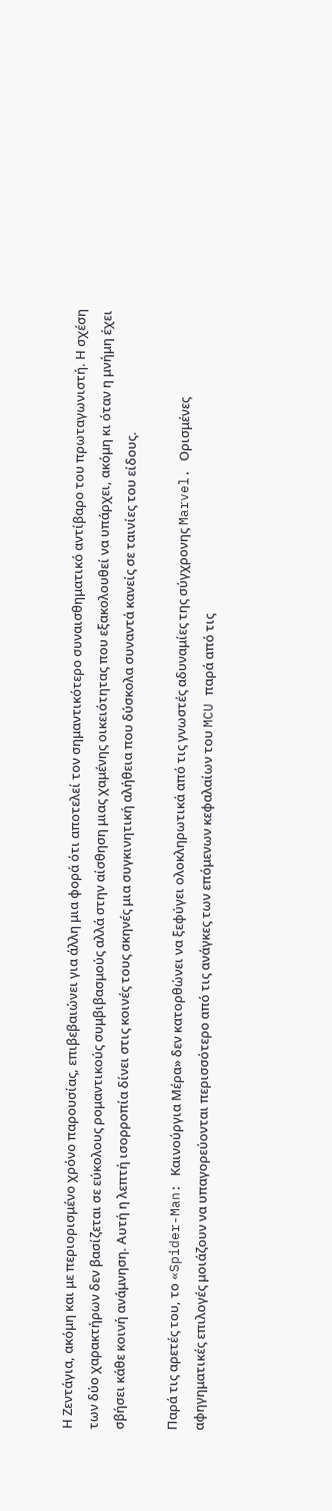Η Ζεντάγια, ακόμη και με περιορισμένο χρόνο παρουσίας, επιβεβαιώνει για άλλη μια φορά ότι αποτελεί τον σημαντικότερο συναισθηματικό αντίβαρο του πρωταγωνιστή. Η σχέση των δύο χαρακτήρων δεν βασίζεται σε εύκολους ρομαντικούς συμβιβασμούς αλλά στην αίσθηση μιας χαμένης οικειότητας που εξακολουθεί να υπάρχει, ακόμη κι όταν η μνήμη έχει σβήσει κάθε κοινή ανάμνηση. Αυτή η λεπτή ισορροπία δίνει στις κοινές τους σκηνές μια συγκινητική αλήθεια που δύσκολα συναντά κανείς σε ταινίες του είδους.

Παρά τις αρετές του, το «Spider-Man: Καινούργια Mέρα» δεν κατορθώνει να ξεφύγει ολοκληρωτικά από τις γνωστές αδυναμίες της σύγχρονης Marvel. Ορισμένες αφηγηματικές επιλογές μοιάζουν να υπαγορεύονται περισσότερο από τις ανάγκες των επόμενων κεφαλαίων του MCU παρά από τις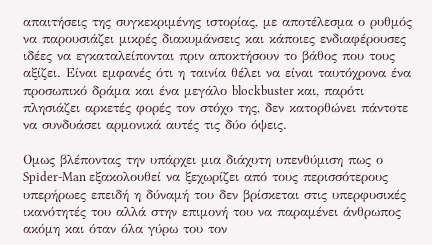απαιτήσεις της συγκεκριμένης ιστορίας, με αποτέλεσμα ο ρυθμός να παρουσιάζει μικρές διακυμάνσεις και κάποιες ενδιαφέρουσες ιδέες να εγκαταλείπονται πριν αποκτήσουν το βάθος που τους αξίζει. Είναι εμφανές ότι η ταινία θέλει να είναι ταυτόχρονα ένα προσωπικό δράμα και ένα μεγάλο blockbuster και, παρότι πλησιάζει αρκετές φορές τον στόχο της, δεν κατορθώνει πάντοτε να συνδυάσει αρμονικά αυτές τις δύο όψεις.

Ομως βλέποντας την υπάρχει μια διάχυτη υπενθύμιση πως ο Spider-Man εξακολουθεί να ξεχωρίζει από τους περισσότερους υπερήρωες επειδή η δύναμή του δεν βρίσκεται στις υπερφυσικές ικανότητές του αλλά στην επιμονή του να παραμένει άνθρωπος ακόμη και όταν όλα γύρω του τον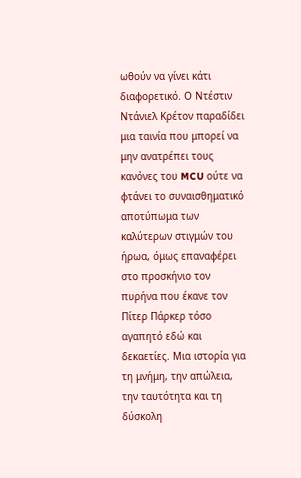ωθούν να γίνει κάτι διαφορετικό. Ο Ντέστιν Ντάνιελ Κρέτον παραδίδει μια ταινία που μπορεί να μην ανατρέπει τους κανόνες του MCU ούτε να φτάνει το συναισθηματικό αποτύπωμα των καλύτερων στιγμών του ήρωα, όμως επαναφέρει στο προσκήνιο τον πυρήνα που έκανε τον Πίτερ Πάρκερ τόσο αγαπητό εδώ και δεκαετίες. Μια ιστορία για τη μνήμη, την απώλεια, την ταυτότητα και τη δύσκολη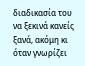διαδικασία του να ξεκινά κανείς ξανά, ακόμη κι όταν γνωρίζει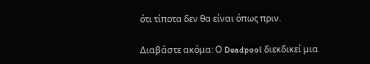ότι τίποτα δεν θα είναι όπως πριν.

Διαβάστε ακόμα: Ο Deadpool διεκδικεί μια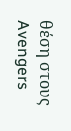θέση στους Avengers